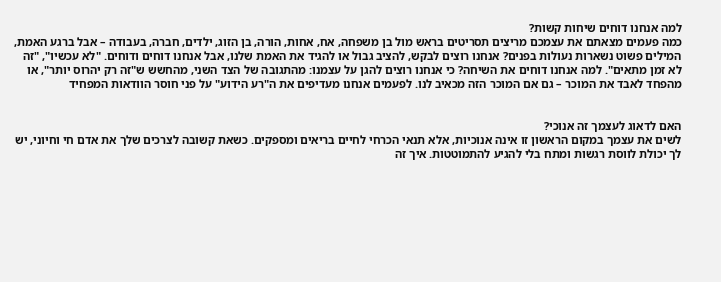למה אנחנו דוחים שיחות קשות?
כמה פעמים מצאתם את עצמכם מריצים תסריטים בראש מול בן משפחה, אח, אחות, הורה, בן הזוג, ילדים, חברה, בעבודה – אבל ברגע האמת, המילים פשוט נשארות נעולות בפנים? אנחנו רוצים לבקש, להציב גבול או להגיד את האמת שלנו, אבל אנחנו דוחים ודוחים. "לא עכשיו", "זה לא זמן מתאים". למה אנחנו דוחים את השיחה? כי אנחנו רוצים להגן על עצמנו: מהתגובה של הצד השני, מהחשש ש"זה רק יהרוס יותר", או מהפחד לאבד את המוכר – גם אם המוכר הזה מכאיב לנו. לפעמים אנחנו מעדיפים את ה"רע הידוע" על פני חוסר הוודאות המפחיד


האם לדאוג לעצמך זה אנוכי?
לשים את עצמך במקום הראשון זו אינה אנוכיות, אלא תנאי הכרחי לחיים בריאים ומספקים. כשאת קשובה לצרכים שלך את אדם חי וחיוני, יש לך יכולת לווסת רגשות ומתח בלי להגיע להתמוטטות. איך זה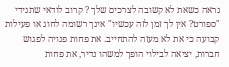נראה כשאת לא קשובה לצרכים שלך ? קרוב לודאי שתגידי "ספורט? אין לך זמן לזה עכשיו" אינך רשומה לחוג או פעילות קבועה כי את לא מעזה להתחייב. את פחות פנויה לפגוש חברות, יציאה לבילוי הופך למשהו נדיר, את פחות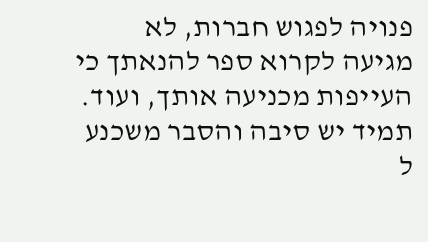פנויה לפגוש חברות, לא מגיעה לקרוא ספר להנאתך כי העייפות מכניעה אותך, ועוד. תמיד יש סיבה והסבר משכנע ל